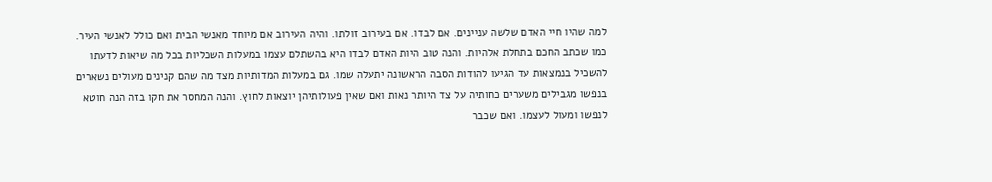למה שהיו חיי האדם שלשה עניינים. אם לבדו. אם בעירוב זולתו. והיה העירוב אם מיוחד מאנשי הבית ואם כולל לאנשי העיר. כמו שכתב החכם בתחלת אלהיות. והנה טוב היות האדם לבדו היא בהשתלם עצמו במעלות השכליות בכל מה שיאות לדעתו להשכיל בנמצאות עד הגיעו להודות הסבה הראשונה יתעלה שמו. גם במעלות המדותיות מצד מה שהם קנינים מעולים נשארים בנפשו מגבילים משערים כחותיה על צד היותר נאות ואם שאין פעולותיהן יוצאות לחוץ. והנה המחסר את חקו בזה הנה חוטא לנפשו ומעול לעצמו. ואם שכבר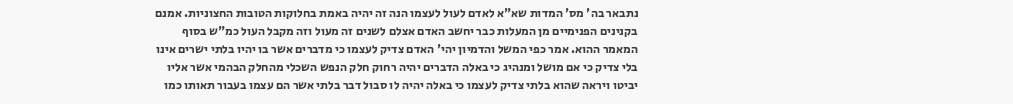נתבאר בה' מס' המדות שא"א לאדם לעול לעצמו הנה זה יהיה באמת בחלוקות הטובות החצוניות. אמנם בקנינים הפנימיים מן המעלות כבר יחשב האדם אצלם לשנים זה מעול וזה מקבל העול כמ"ש בסוף המאמר ההוא. אמר כפי המשל והדמיון יהי' האדם צדיק לעצמו כי מדברים אשר בו יהיו בלתי ישרים אינו בלי צדיק כי אם מושל ומנהיג כי באלה הדברים יהיה רחוק חלק הנפש השכלי מהחלק הבהמי אשר אליו יביטו ויראה שהוא בלתי צדיק לעצמו כי באלה יהיה לו סבול דבר בלתי אשר הם עצמו בעבור תאותו כמו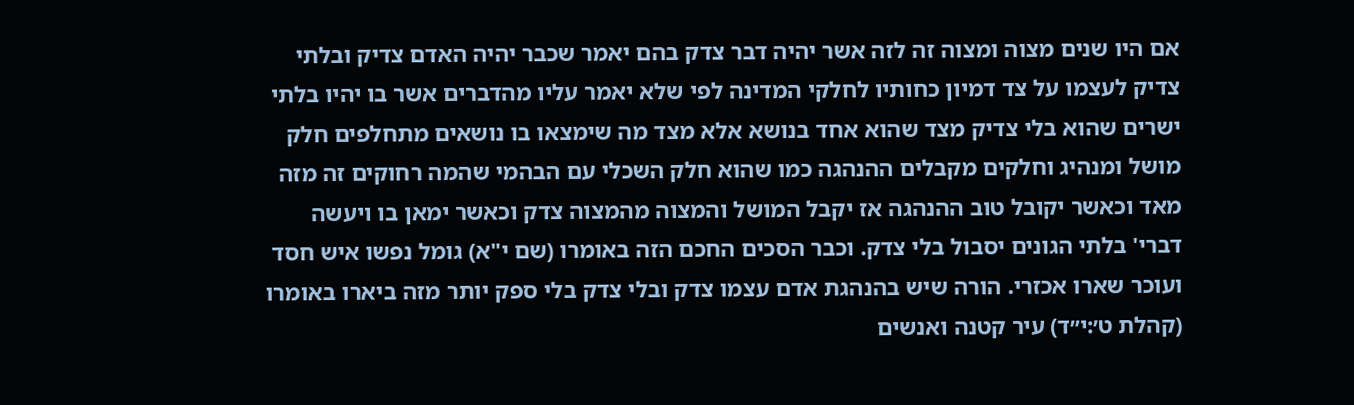אם היו שנים מצוה ומצוה זה לזה אשר יהיה דבר צדק בהם יאמר שכבר יהיה האדם צדיק ובלתי צדיק לעצמו על צד דמיון כחותיו לחלקי המדינה לפי שלא יאמר עליו מהדברים אשר בו יהיו בלתי ישרים שהוא בלי צדיק מצד שהוא אחד בנושא אלא מצד מה שימצאו בו נושאים מתחלפים חלק מושל ומנהיג וחלקים מקבלים ההנהגה כמו שהוא חלק השכלי עם הבהמי שהמה רחוקים זה מזה מאד וכאשר יקובל טוב ההנהגה אז יקבל המושל והמצוה מהמצוה צדק וכאשר ימאן בו ויעשה דברי' בלתי הגונים יסבול בלי צדק. וכבר הסכים החכם הזה באומרו (שם י"א) גומל נפשו איש חסד ועוכר שארו אכזרי. הורה שיש בהנהגת אדם עצמו צדק ובלי צדק בלי ספק יותר מזה ביארו באומרו (קהלת ט׳:י״ד) עיר קטנה ואנשים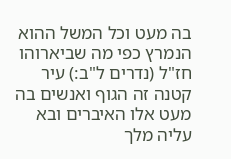בה מעט וכל המשל ההוא הנמרץ כפי מה שביארוהו חז"ל (נדרים ל"ב:) עיר קטנה זה הגוף ואנשים בה מעט אלו האיברים ובא עליה מלך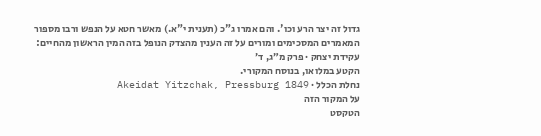גדול זה יצר הרע וכו'. והם אמרו ג"כ (תענית י"א.) מאשר חטא על הנפש ורבו מספור המאמרים המסכימים ומורים על זה הענין מהצדק הנופל בזה המין הראשון מהחיים:
עקידת יצחק · פרק מ״ג, ד׳
הקטע במלואו, בנוסח המקורי.
נחלת הכלל · Akeidat Yitzchak, Pressburg 1849
על המקור הזה
הטקסט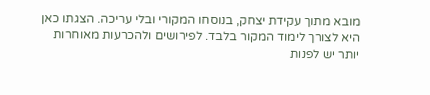מובא מתוך עקידת יצחק, בנוסחו המקורי ובלי עריכה. הצגתו כאן היא לצורך לימוד המקור בלבד. לפירושים ולהכרעות מאוחרות יותר יש לפנות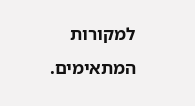למקורות המתאימים.